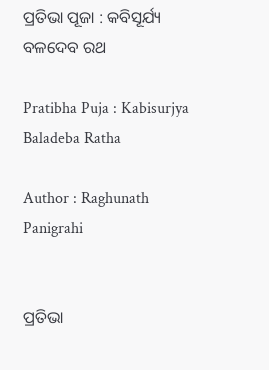ପ୍ରତିଭା ପୂଜା : କବିସୂର୍ଯ୍ୟ ବଳଦେବ ରଥ

Pratibha Puja : Kabisurjya Baladeba Ratha

Author : Raghunath Panigrahi


ପ୍ରତିଭା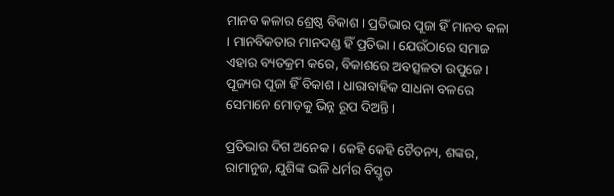ମାନବ କଳାର ଶ୍ରେଷ୍ଠ ବିକାଶ । ପ୍ରତିଭାର ପୂଜା ହିଁ ମାନବ କଳା । ମାନବିକତାର ମାନଦଣ୍ଡ ହିଁ ପ୍ରତିଭା । ଯେଉଁଠାରେ ସମାଜ ଏହାର ବ୍ୟତକ୍ରମ କରେ, ବିକାଶରେ ଅବତ୍ସଳତା ଉପୁଜେ । ପୂଜ୍ୟର ପୂଜା ହିଁ ବିକାଶ । ଧାରାବାହିକ ସାଧନା ବଳରେ ସେମାନେ ମୋଡ଼କୁ ଭିନ୍ନ ରୂପ ଦିଅନ୍ତି ।

ପ୍ରତିଭାର ଦିଗ ଅନେକ । କେହି କେହି ଚୈତନ୍ୟ, ଶଙ୍କର, ରାମାନୁଜ, ଯୁଶିଙ୍କ ଭଳି ଧର୍ମର ବିସ୍ତୃତ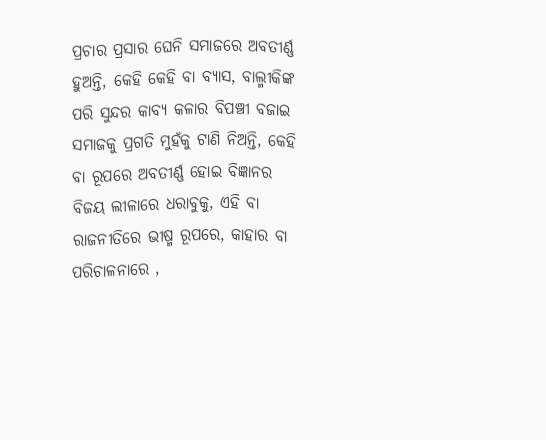ପ୍ରଚାର ପ୍ରସାର ଘେନି ସମାଜରେ ଅବତୀର୍ଣ୍ଣ ହୁଅନ୍ତି, କେହି କେହି ବା ବ୍ୟାସ, ବାଲ୍ମୀକିଙ୍କ ପରି ସୁନ୍ଦର କାବ୍ୟ କଳାର ବିପଞ୍ଚୀ ବଜାଇ ସମାଜକୁ ପ୍ରଗତି ମୁହଁକୁ ଟାଣି ନିଅନ୍ତି, କେହି ବା ରୂପରେ ଅବତୀର୍ଣ୍ଣ ହୋଇ ବିଜ୍ଞାନର ବିଜୟ ଲୀଳାରେ ଧରାବୁକୁ, ଏହି ବା ରାଜନୀତିରେ ଭୀଷ୍ମ ରୂପରେ, କାହାର ବା ପରିଚାଳନାରେ ,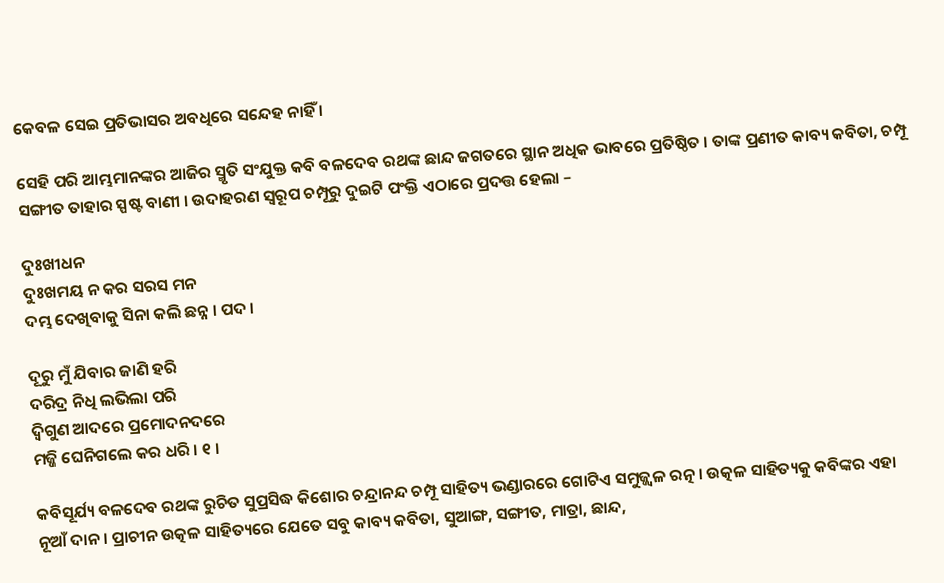କେବଳ ସେଇ ପ୍ରତିଭାସର ଅବଧିରେ ସନ୍ଦେହ ନାହିଁ ।

ସେହି ପରି ଆମ୍ଭମାନଙ୍କର ଆଜିର ସ୍ମୃତି ସଂଯୁକ୍ତ କବି ବଳଦେବ ରଥଙ୍କ ଛାନ୍ଦ ଜଗତରେ ସ୍ଥାନ ଅଧିକ ଭାବରେ ପ୍ରତିଷ୍ଠିତ । ତାଙ୍କ ପ୍ରଣୀତ କାବ୍ୟ କବିତା, ଚମ୍ପୂ ସଙ୍ଗୀତ ତାହାର ସ୍ପଷ୍ଟ ବାଣୀ । ଉଦାହରଣ ସ୍ୱରୂପ ଚମ୍ପୂରୁ ଦୁଇଟି ପଂକ୍ତି ଏଠାରେ ପ୍ରଦତ୍ତ ହେଲା –

ଦୁଃଖୀଧନ
ଦୁଃଖମୟ ନ କର ସରସ ମନ
ଦମ୍ଭ ଦେଖିବାକୁ ସିନା କଲି ଛନ୍ନ । ପଦ ।

ଦୂରୁ ମୁଁ ଯିବାର ଜାଣି ହରି
ଦରିଦ୍ର ନିଧି ଲଭିଲା ପରି
ଦ୍ୱିଗୁଣ ଆଦରେ ପ୍ରମୋଦନଦରେ
ମଜ୍ଜି ଘେନିଗଲେ କର ଧରି । ୧ ।

କବିସୂର୍ଯ୍ୟ ବଳଦେବ ରଥଙ୍କ ରୁଚିତ ସୁପ୍ରସିଦ୍ଧ କିଶୋର ଚନ୍ଦ୍ରାନନ୍ଦ ଚମ୍ପୂ ସାହିତ୍ୟ ଭଣ୍ଡାରରେ ଗୋଟିଏ ସମୁଜ୍ଜ୍ୱଳ ରତ୍ନ । ଉତ୍କଳ ସାହିତ୍ୟକୁ କବିଙ୍କର ଏହା ନୂଆଁ ଦାନ । ପ୍ରାଚୀନ ଉତ୍କଳ ସାହିତ୍ୟରେ ଯେତେ ସବୁ କାବ୍ୟ କବିତା, ସୁଆଙ୍ଗ, ସଙ୍ଗୀତ, ମାତ୍ରା, ଛାନ୍ଦ,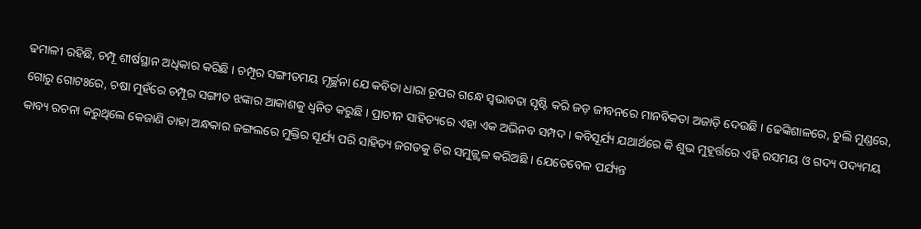ଢମାଳୀ ରହିଛି, ଚମ୍ପୂ ଶୀର୍ଷସ୍ଥାନ ଅଧିକାର କରିଛି । ଚମ୍ପୂର ସଙ୍ଗୀତମୟ ମୂର୍ଚ୍ଛନା ଯେ କବିତା ଧାରା ରୂପର ଗନ୍ଧେ ସ୍ୱଭାବତା ସୃଷ୍ଟି କରି ଜଡ଼ ଜୀବନରେ ମାନବିକତା ଅଜାଡ଼ି ଦେଉଛି । ଢେଙ୍କିଶାଳରେ, ଚୁଲି ମୁଣ୍ଡରେ, ଗୋରୁ ଗୋଟଃରେ, ଚଷା ମୁହଁରେ ଚମ୍ପୂର ସଙ୍ଗୀତ ଝଙ୍କାର ଆକାଶକୁ ଧ୍ୱନିତ କରୁଛି । ପ୍ରାଚୀନ ସାହିତ୍ୟରେ ଏହା ଏକ ଅଭିନବ ସମ୍ପଦ । କବିସୂର୍ଯ୍ୟ ଯଥାର୍ଥରେ କି ଶୁଭ ମୁହୂର୍ତ୍ତରେ ଏହି ରସମୟ ଓ ଗଦ୍ୟ ପଦ୍ୟମୟ କାବ୍ୟ ରଚନା କରୁଥିଲେ କେଜାଣି ତାହା ଅନ୍ଧକାର ଜଙ୍ଗଲରେ ମୁକ୍ତିର ସୂର୍ଯ୍ୟ ପରି ସାହିତ୍ୟ ଜଗତକୁ ଚିର ସମୁଜ୍ଜ୍ୱଳ କରିଅଛି । ଯେତେବେଳ ପର୍ଯ୍ୟନ୍ତ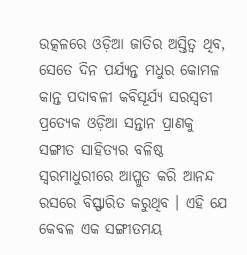ଉତ୍କଳରେ ଓଡ଼ିଆ ଜାତିର ଅସ୍ତିତ୍ୱ ଥିବ, ସେତେ ଦିନ ପର୍ଯ୍ୟନ୍ତ ମଧୁର କୋମଳ କାନ୍ତ ପଦାବଳୀ କବିସୂର୍ଯ୍ୟ ସରସ୍ୱତୀ ପ୍ରତ୍ୟେକ ଓଡ଼ିଆ ସନ୍ତାନ ପ୍ରାଣକୁ ସଙ୍ଗୀତ ସାହିତ୍ୟର ବଳିଷ୍ଠ ସ୍ୱରମାଧୁରୀରେ ଆପ୍ଳୁତ କରି ଆନନ୍ଦ ରସରେ ବିସ୍ଫାରିତ କରୁଥିବ । ଏହି ଯେ କେବଳ ଏକ ସଙ୍ଗୀତମୟ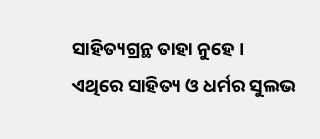ସାହିତ୍ୟଗ୍ରନ୍ଥ ତାହା ନୁହେ । ଏଥିରେ ସାହିତ୍ୟ ଓ ଧର୍ମର ସୁଲଭ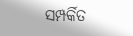ସମ୍ପର୍କିତ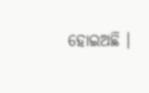ହୋଇଅଛି ।